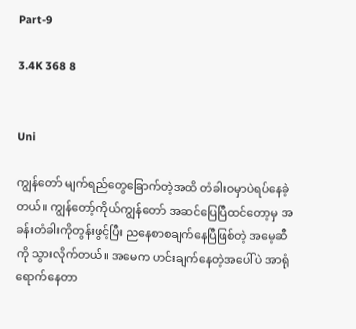Part-9

3.4K 368 8


Uni

ကျွန်တော် မျက်ရည်တွေခြောက်တဲ့အထိ တံခါးဝမှာပဲရပ်နေခဲ့တယ်။ ကျွန်တော့်ကိုယ်ကျွန်တော် အဆင်ပြေပြီထင်တော့မှ အခန်းတံခါးကိုတွန်းဖွင့်ပြီး ညနေစာစချက်နေပြီဖြစ်တဲ့ အမေ့ဆီကို သွားလိုက်တယ်။ အမေက ဟင်းချက်နေတဲ့အပေါ်ပဲ အာရုံရောက်နေတာ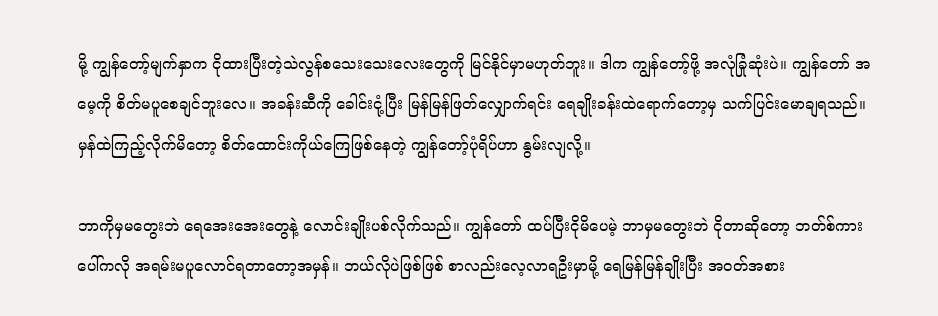မို့ ကျွန်တော့်မျက်နှာက ငိုထားပြီးတဲ့သဲလွန်စသေးသေးလေးတွေကို မြင်နိုင်မှာမဟုတ်ဘူး။ ဒါက ကျွန်တော့်ဖို့ အလုံခြုံဆုံးပဲ။ ကျွန်တော် အမေ့ကို စိတ်မပူစေချင်ဘူးလေ။ အခန်းဆီကို ခေါင်းငုံ့ပြီး မြန်မြန်ဖြတ်လျှောက်ရင်း ရေချိုးခန်းထဲရောက်တော့မှ သက်ပြင်းမောချရသည်။ မှန်ထဲကြည့်လိုက်မိတော့ စိတ်ထောင်းကိုယ်ကြေဖြစ်နေတဲ့ ကျွန်တော့်ပုံရိပ်ဟာ နွမ်းလျလို့။

ဘာကိုမှမတွေးဘဲ ရေအေးအေးတွေနဲ့ လောင်းချိုးပစ်လိုက်သည်။ ကျွန်တော် ထပ်ပြီးငိုမိပေမဲ့ ဘာမှမတွေးဘဲ ငိုတာဆိုတော့ ဘတ်စ်ကားပေါ်ကလို အရမ်းမပူလောင်ရတာတော့အမှန်။ ဘယ်လိုပဲဖြစ်ဖြစ် စာလည်းလေ့လာရဦးမှာမို့ ရေမြန်မြန်ချိုးပြီး အဝတ်အစား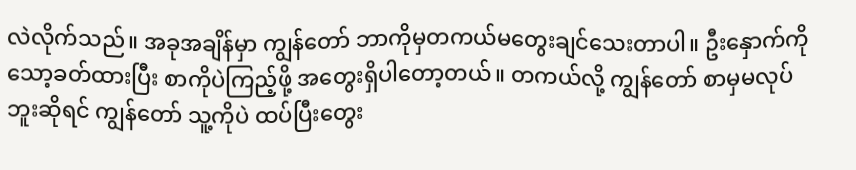လဲလိုက်သည်။ အခုအချိန်မှာ ကျွန်တော် ဘာကိုမှတကယ်မတွေးချင်သေးတာပါ။ ဦးနှောက်ကို သော့ခတ်ထားပြီး စာကိုပဲကြည့်ဖို့ အတွေးရှိပါတော့တယ်။ တကယ်လို့ ကျွန်တော် စာမှမလုပ်ဘူးဆိုရင် ကျွန်တော် သူ့ကိုပဲ ထပ်ပြီးတွေး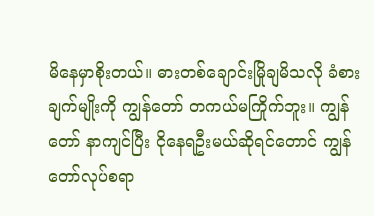မိနေမှာစိုးတယ်။ ဓားတစ်ချောင်းမြိုချမိသလို ခံစားချက်မျိုးကို ကျွန်တော် တကယ်မကြိုက်ဘူး။ ကျွန်တော် နာကျင်ပြီး ငိုနေရဦးမယ်ဆိုရင်တောင် ကျွန်တော်လုပ်စရာ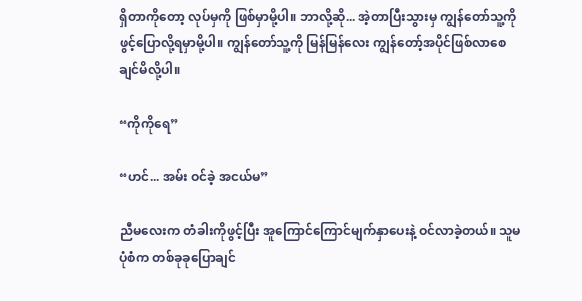ရှိတာကိုတော့ လုပ်မှကို ဖြစ်မှာမို့ပါ။ ဘာလို့ဆို... အဲ့တာပြီးသွားမှ ကျွန်တော်သူ့ကိုဖွင့်ပြောလို့ရမှာမို့ပါ။ ကျွန်တော်သူ့ကို မြန်မြန်လေး ကျွန်တော့်အပိုင်ဖြစ်လာစေချင်မိလို့ပါ။

“ကိုကိုရေ”

“ဟင်... အမ်း ဝင်ခဲ့ အငယ်မ”

ညီမလေးက တံခါးကိုဖွင့်ပြီး အူကြောင်ကြောင်မျက်နှာပေးနဲ့ ဝင်လာခဲ့တယ်။ သူမပုံစံက တစ်ခုခုပြောချင်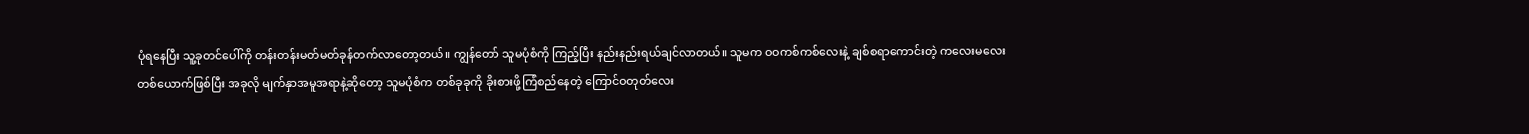ပုံရနေပြီး သူ့ခုတင်ပေါ်ကို တန်းတန်းမတ်မတ်ခုန်တက်လာတော့တယ်။ ကျွန်တော် သူမပုံစံကို ကြည့်ပြီး နည်းနည်းရယ်ချင်လာတယ်။ သူမက ဝဝကစ်ကစ်လေးနဲ့ ချစ်စရာကောင်းတဲ့ ကလေးမလေးတစ်ယောက်ဖြစ်ပြီး အခုလို မျက်နှာအမူအရာနဲ့ဆိုတော့ သူမပုံစံက တစ်ခုခုကို ခိုးစားဖို့ကြံစည်နေတဲ့ ကြောင်ဝတုတ်လေး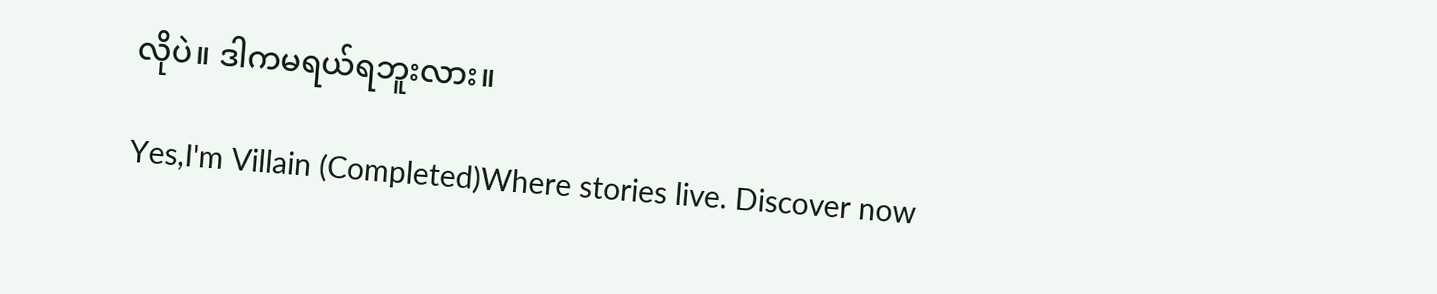လိုပဲ။ ဒါကမရယ်ရဘူးလား။

Yes,I'm Villain (Completed)Where stories live. Discover now